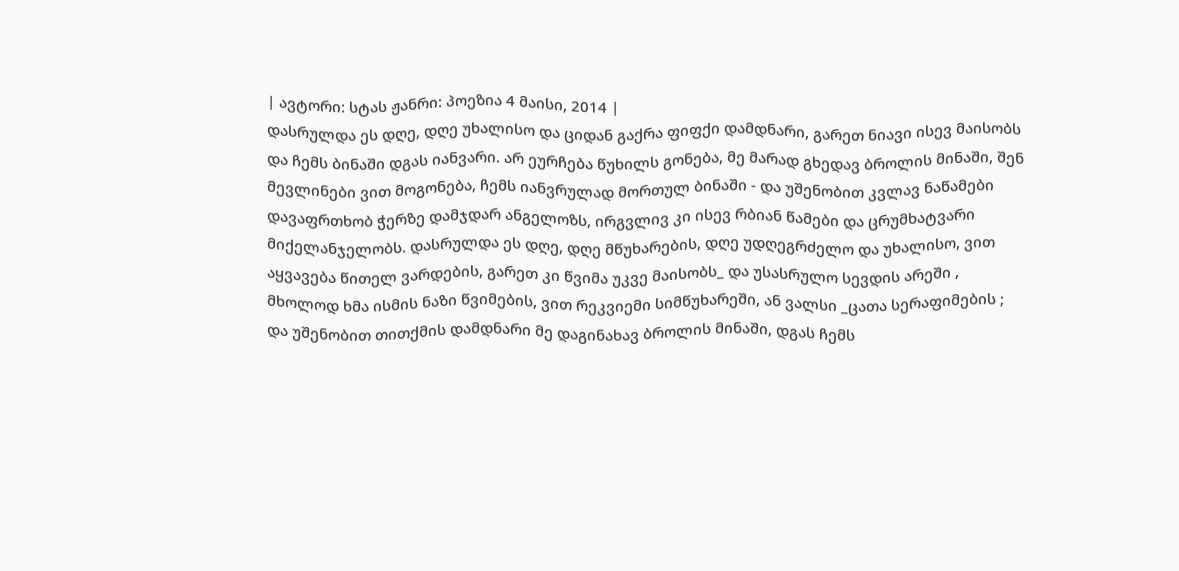| ავტორი: სტას ჟანრი: პოეზია 4 მაისი, 2014 |
დასრულდა ეს დღე, დღე უხალისო და ციდან გაქრა ფიფქი დამდნარი, გარეთ ნიავი ისევ მაისობს და ჩემს ბინაში დგას იანვარი. არ ეურჩება წუხილს გონება, მე მარად გხედავ ბროლის მინაში, შენ მევლინები ვით მოგონება, ჩემს იანვრულად მორთულ ბინაში - და უშენობით კვლავ ნაწამები დავაფრთხობ ჭერზე დამჯდარ ანგელოზს, ირგვლივ კი ისევ რბიან წამები და ცრუმხატვარი მიქელანჯელობს. დასრულდა ეს დღე, დღე მწუხარების, დღე უდღეგრძელო და უხალისო, ვით აყვავება წითელ ვარდების, გარეთ კი წვიმა უკვე მაისობს_ და უსასრულო სევდის არეში , მხოლოდ ხმა ისმის ნაზი წვიმების, ვით რეკვიემი სიმწუხარეში, ან ვალსი _ცათა სერაფიმების ; და უშენობით თითქმის დამდნარი მე დაგინახავ ბროლის მინაში, დგას ჩემს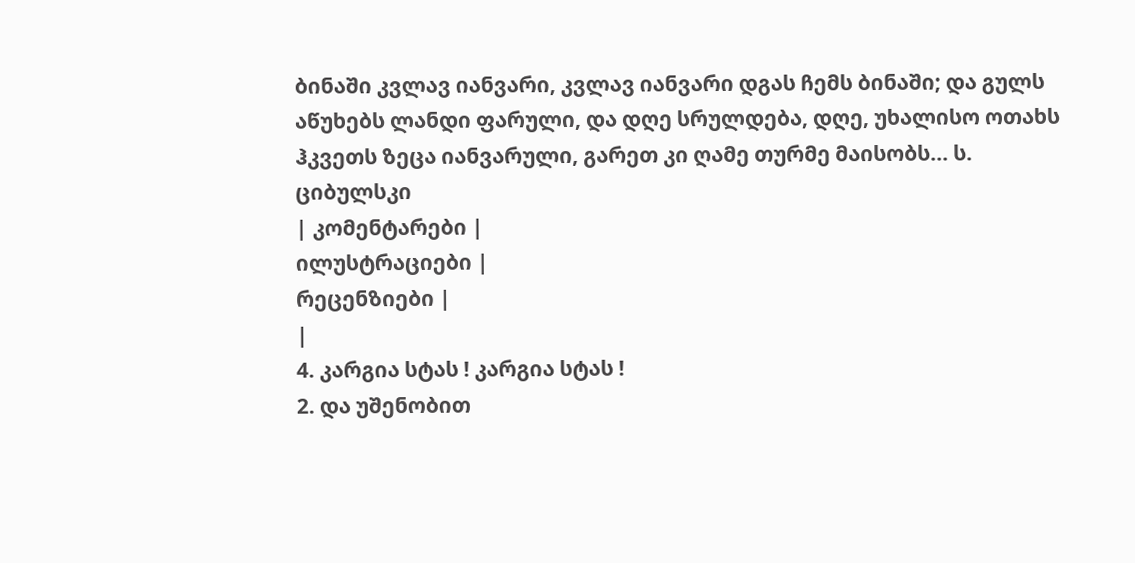ბინაში კვლავ იანვარი, კვლავ იანვარი დგას ჩემს ბინაში; და გულს აწუხებს ლანდი ფარული, და დღე სრულდება, დღე, უხალისო ოთახს ჰკვეთს ზეცა იანვარული, გარეთ კი ღამე თურმე მაისობს... ს. ციბულსკი
| კომენტარები |
ილუსტრაციები |
რეცენზიები |
|
4. კარგია სტას ! კარგია სტას !
2. და უშენობით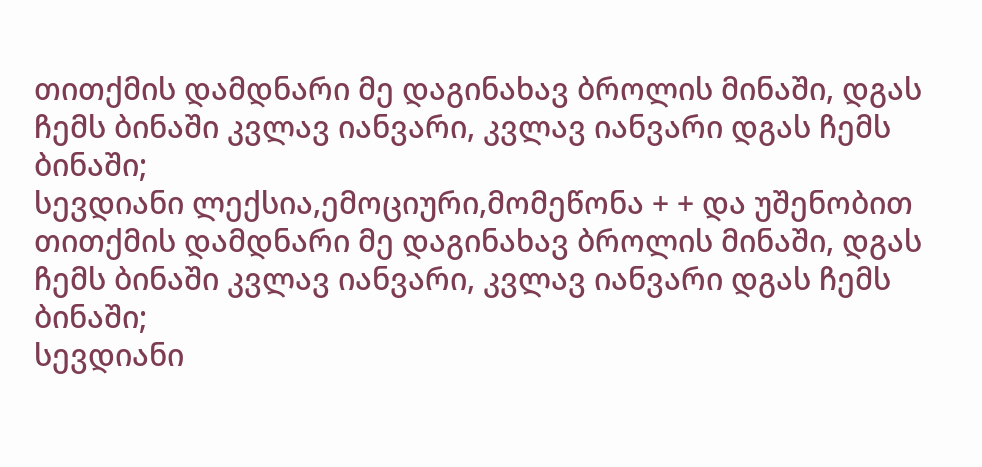თითქმის დამდნარი მე დაგინახავ ბროლის მინაში, დგას ჩემს ბინაში კვლავ იანვარი, კვლავ იანვარი დგას ჩემს ბინაში;
სევდიანი ლექსია,ემოციური,მომეწონა + + და უშენობით თითქმის დამდნარი მე დაგინახავ ბროლის მინაში, დგას ჩემს ბინაში კვლავ იანვარი, კვლავ იანვარი დგას ჩემს ბინაში;
სევდიანი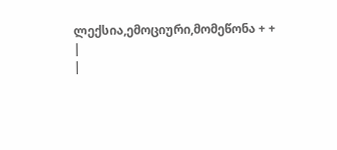ლექსია,ემოციური,მომეწონა + +
|
|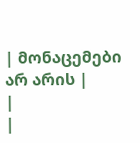| მონაცემები არ არის |
|
|